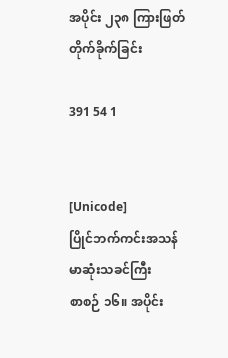အပိုင်း ၂၃၈ ကြားဖြတ်တိုက်ခိုက်ခြင်း

391 54 1


[Unicode]
ပြိုင်ဘက်ကင်းအသန်မာဆုံးသခင်ကြီး
စာစဉ် ၁၆။ အပိုင်း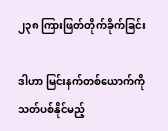၂၃၈ ကြားဖြတ်တိုက်ခိုက်ခြင်း

ဒါဟာ မြင်းနက်တစ်ယောက်ကိုသတ်ပစ်နိုင်မည့်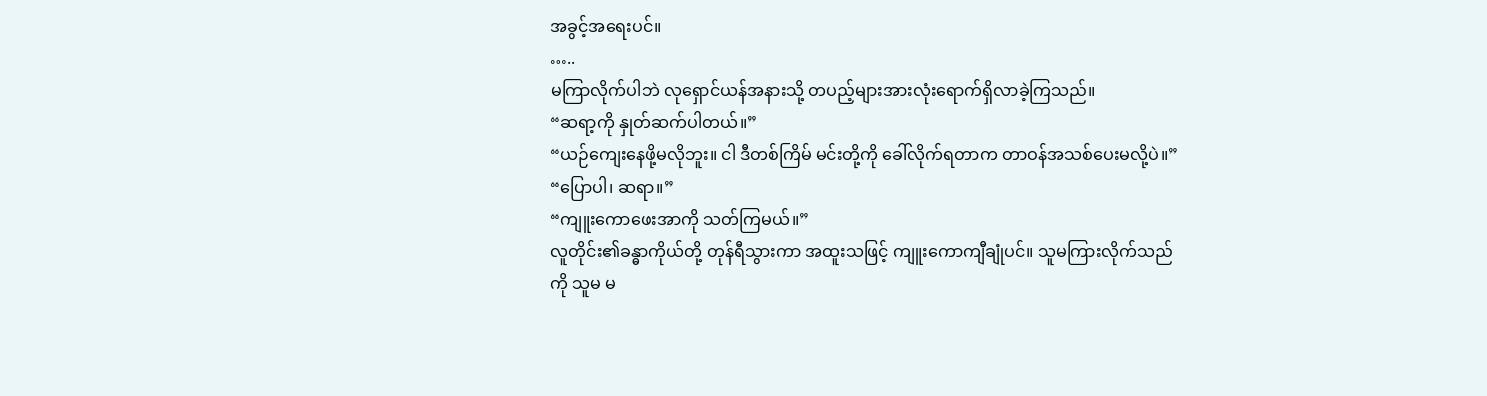အခွင့်အရေးပင်။
…..
မကြာလိုက်ပါဘဲ လုရှောင်ယန်အနားသို့ တပည့်များအားလုံးရောက်ရှိလာခဲ့ကြသည်။
“ဆရာ့ကို နှုတ်ဆက်ပါတယ်။”
“ယဉ်ကျေးနေဖို့မလိုဘူး။ ငါ ဒီတစ်ကြိမ် မင်းတို့ကို ခေါ်လိုက်ရတာက တာဝန်အသစ်ပေးမလို့ပဲ။”
“ပြောပါ၊ ဆရာ။”
“ကျူးကောဖေးအာကို သတ်ကြမယ်။”
လူတိုင်း၏ခန္ဓာကိုယ်တို့ တုန်ရီသွားကာ အထူးသဖြင့် ကျူးကောကျီချုံပင်။ သူမကြားလိုက်သည်ကို သူမ မ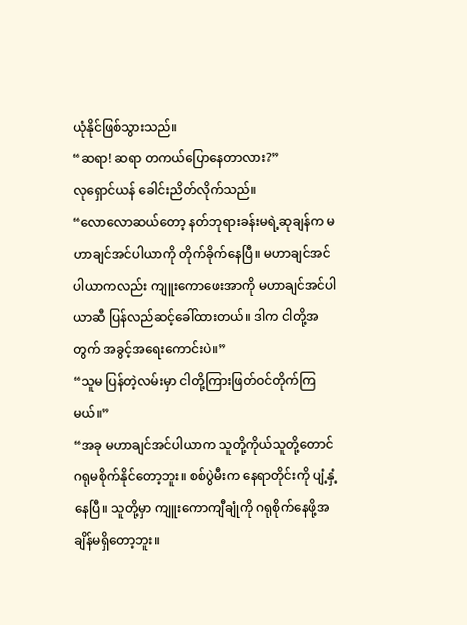ယုံနိုင်ဖြစ်သွားသည်။
“ဆရာ! ဆရာ တကယ်ပြောနေတာလား?”
လုရှောင်ယန် ခေါင်းညိတ်လိုက်သည်။
“လောလောဆယ်တော့ နတ်ဘုရားခန်းမရဲ့ဆုချန်က မဟာချင်အင်ပါယာကို တိုက်ခိုက်နေပြီ။ မဟာချင်အင်ပါယာကလည်း ကျူးကောဖေးအာကို မဟာချင်အင်ပါယာဆီ ပြန်လည်ဆင့်ခေါ်ထားတယ်။ ဒါက ငါတို့အတွက် အခွင့်အရေးကောင်းပဲ။”
“သူမ ပြန်တဲ့လမ်းမှာ ငါတို့ကြားဖြတ်ဝင်တိုက်ကြမယ်။”
“အခု မဟာချင်အင်ပါယာက သူတို့ကိုယ်သူတို့တောင် ဂရုမစိုက်နိုင်တော့ဘူး။ စစ်ပွဲမီးက နေရာတိုင်းကို ပျံ့နှံ့နေပြီ။ သူတို့မှာ ကျူးကောကျီချုံကို ဂရုစိုက်နေဖို့အချိန်မရှိတော့ဘူး။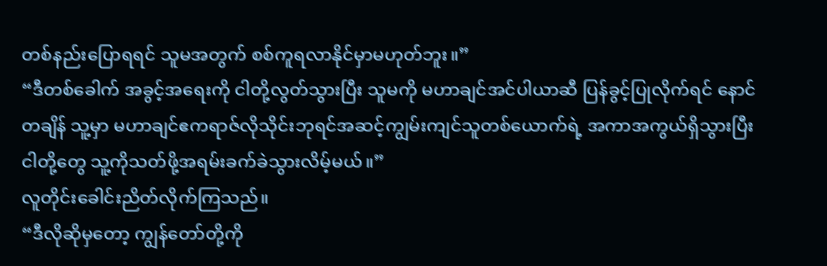တစ်နည်းပြောရရင် သူမအတွက် စစ်ကူရလာနိုင်မှာမဟုတ်ဘူး။”
“ဒီတစ်ခေါက် အခွင့်အရေးကို ငါတို့လွတ်သွားပြီး သူမကို မဟာချင်အင်ပါယာဆီ ပြန်ခွင့်ပြုလိုက်ရင် နောင်တချိန် သူ့မှာ မဟာချင်ဧကရာဇ်လိုသိုင်းဘုရင်အဆင့်ကျွမ်းကျင်သူတစ်ယောက်ရဲ့ အကာအကွယ်ရှိသွားပြီး ငါတို့တွေ သူ့ကိုသတ်ဖို့အရမ်းခက်ခဲသွားလိမ့်မယ်။”
လူတိုင်းခေါင်းညိတ်လိုက်ကြသည်။
“ဒီလိုဆိုမှတော့ ကျွန်တော်တို့ကို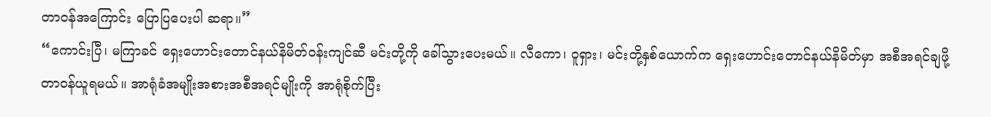တာဝန်အကြောင်း ပြောပြပေးပါ ဆရာ။”
“ကောင်းပြီ၊ မကြာခင် ရှေးဟောင်းတောင်နယ်နိမိတ်ဝန်းကျင်ဆီ မင်းတို့ကို ခေါ်သွားပေးမယ်။ လီကော၊ ဝူရှား၊ မင်းတို့နှစ်ယောက်က ရှေးဟောင်းတောင်နယ်နိမိတ်မှာ အစီအရင်ချဖို့ တာဝန်ယူရမယ်။ အာရုံခံအမျိုးအစားအစီအရင်မျိုးကို အာရုံစိုက်ပြီး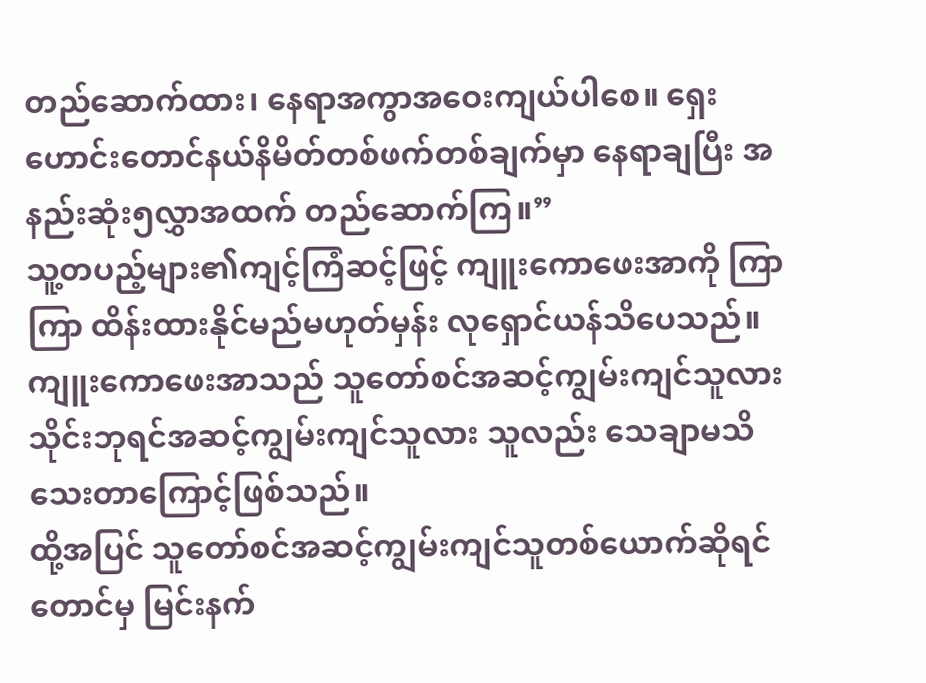တည်ဆောက်ထား၊ နေရာအကွာအဝေးကျယ်ပါစေ။ ရှေးဟောင်းတောင်နယ်နိမိတ်တစ်ဖက်တစ်ချက်မှာ နေရာချပြီး အနည်းဆုံး၅လွှာအထက် တည်ဆောက်ကြ။”
သူ့တပည့်များ၏ကျင့်ကြံဆင့်ဖြင့် ကျူးကောဖေးအာကို ကြာကြာ ထိန်းထားနိုင်မည်မဟုတ်မှန်း လုရှောင်ယန်သိပေသည်။
ကျူးကောဖေးအာသည် သူတော်စင်အဆင့်ကျွမ်းကျင်သူလား သိုင်းဘုရင်အဆင့်ကျွမ်းကျင်သူလား သူလည်း သေချာမသိသေးတာကြောင့်ဖြစ်သည်။
ထို့အပြင် သူတော်စင်အဆင့်ကျွမ်းကျင်သူတစ်ယောက်ဆိုရင်တောင်မှ မြင်းနက်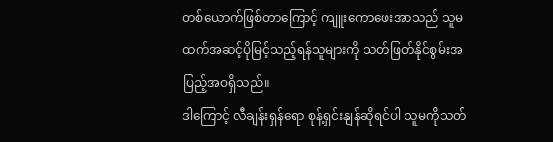တစ်ယောက်ဖြစ်တာကြောင့် ကျူးကောဖေးအာသည် သူမထက်အဆင့်ပိုမြင့်သည့်ရန်သူများကို သတ်ဖြတ်နိုင်စွမ်းအပြည့်အဝရှိသည်။
ဒါကြောင့် လီချန်းရှန်ရော စုန့်ရှင်းနျန်ဆိုရင်ပါ သူမကိုသတ်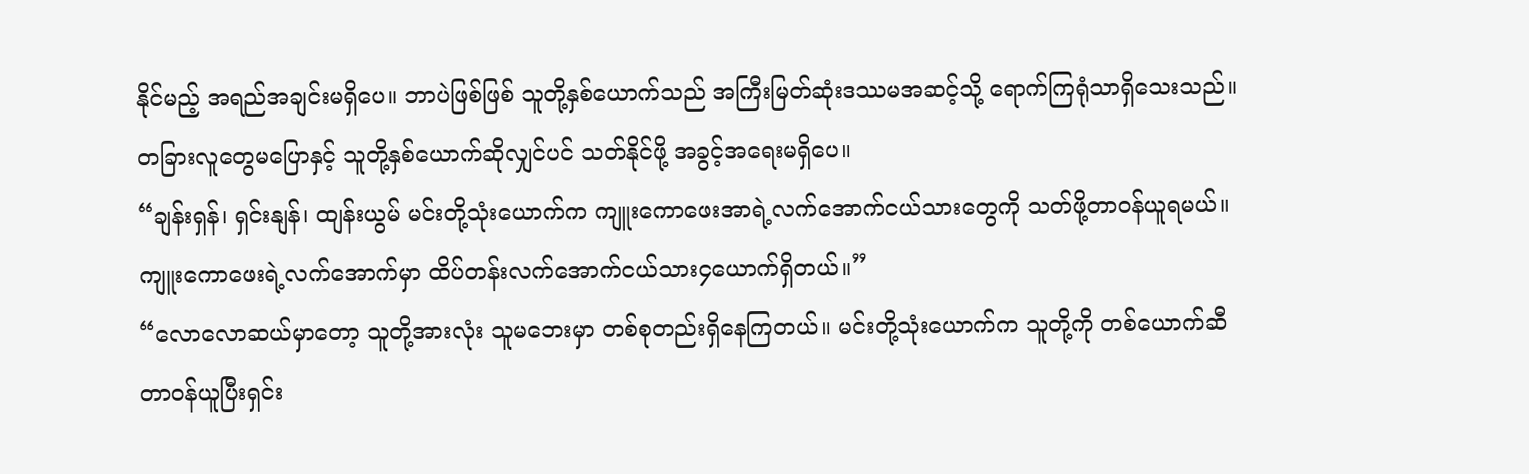နိုင်မည့် အရည်အချင်းမရှိပေ။ ဘာပဲဖြစ်ဖြစ် သူတို့နှစ်ယောက်သည် အကြီးမြတ်ဆုံးဒဿမအဆင့်သို့ ရောက်ကြရုံသာရှိသေးသည်။
တခြားလူတွေမပြောနှင့် သူတို့နှစ်ယောက်ဆိုလျှင်ပင် သတ်နိုင်ဖို့ အခွင့်အရေးမရှိပေ။
“ချန်းရှန်၊ ရှင်းနျန်၊ ထျန်းယွမ် မင်းတို့သုံးယောက်က ကျူးကောဖေးအာရဲ့လက်အောက်ငယ်သားတွေကို သတ်ဖို့တာဝန်ယူရမယ်။ ကျူးကောဖေးရဲ့လက်အောက်မှာ ထိပ်တန်းလက်အောက်ငယ်သား၄ယောက်ရှိတယ်။”
“လောလောဆယ်မှာတော့ သူတို့အားလုံး သူမဘေးမှာ တစ်စုတည်းရှိနေကြတယ်။ မင်းတို့သုံးယောက်က သူတို့ကို တစ်ယောက်ဆီတာဝန်ယူပြီးရှင်း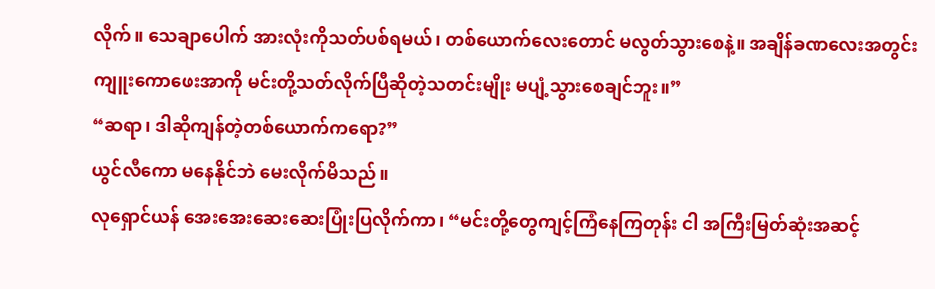လိုက်။ သေချာပေါက် အားလုံးကိုသတ်ပစ်ရမယ်၊ တစ်ယောက်လေးတောင် မလွတ်သွားစေနဲ့။ အချိန်ခဏလေးအတွင်း ကျူးကောဖေးအာကို မင်းတို့သတ်လိုက်ပြီဆိုတဲ့သတင်းမျိုး မပျံ့သွားစေချင်ဘူး။”
“ဆရာ၊ ဒါဆိုကျန်တဲ့တစ်ယောက်ကရော?”
ယွင်လီကော မနေနိုင်ဘဲ မေးလိုက်မိသည်။
လုရှောင်ယန် အေးအေးဆေးဆေးပြုံးပြလိုက်ကာ၊ “မင်းတို့တွေကျင့်ကြံနေကြတုန်း ငါ အကြီးမြတ်ဆုံးအဆင့်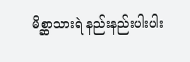မိစ္ဆာသားရဲ နည်းနည်းပါးပါး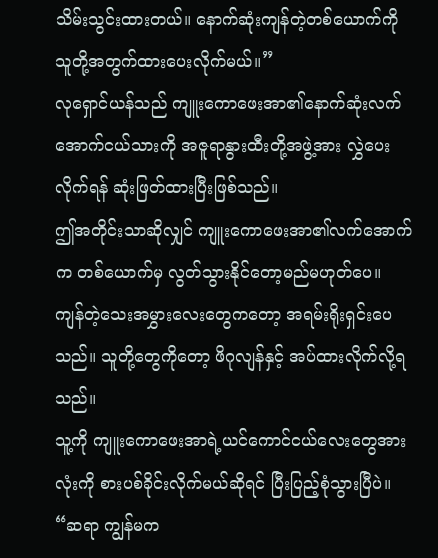သိမ်းသွင်းထားတယ်။ နောက်ဆုံးကျန်တဲ့တစ်ယောက်ကို သူတို့အတွက်ထားပေးလိုက်မယ်။”
လုရှောင်ယန်သည် ကျူးကောဖေးအာ၏နောက်ဆုံးလက်အောက်ငယ်သားကို အဇူရာနွားထီးတို့အဖွဲ့အား လွှဲပေးလိုက်ရန် ဆုံးဖြတ်ထားပြီးဖြစ်သည်။
ဤအတိုင်းသာဆိုလျှင် ကျူးကောဖေးအာ၏လက်အောက်က တစ်ယောက်မှ လွတ်သွားနိုင်တော့မည်မဟုတ်ပေ။
ကျန်တဲ့သေးအမွှားလေးတွေကတော့ အရမ်းရိုးရှင်းပေသည်။ သူတို့တွေကိုတော့ ဖိဂုလျန်နှင့် အပ်ထားလိုက်လို့ရသည်။
သူ့ကို ကျူးကောဖေးအာရဲ့ယင်ကောင်ငယ်လေးတွေအားလုံးကို စားပစ်ခိုင်းလိုက်မယ်ဆိုရင် ပြီးပြည့်စုံသွားပြီပဲ။
“ဆရာ ကျွန်မက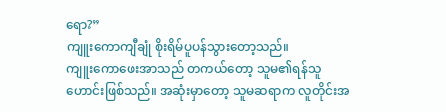ရော?”
ကျူးကောကျီချုံ စိုးရိမ်ပူပန်သွားတော့သည်။
ကျူး‌ကောဖေးအာသည် တကယ်တော့ သူမ၏ရန်သူဟောင်းဖြစ်သည်။ အဆုံးမှာတော့ သူမဆရာက လူတိုင်းအ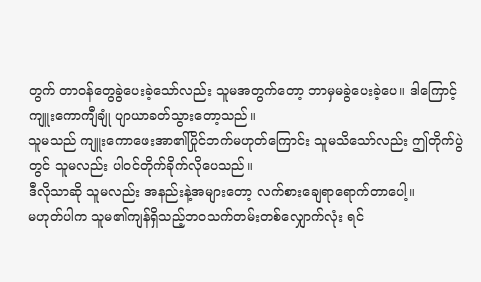တွက် တာဝန်တွေခွဲပေးခဲ့သော်လည်း သူမအတွက်တော့ ဘာမှမခွဲပေးခဲ့ပေ။ ဒါကြောင့် ကျူးကောကျီချုံ ပျာယာခတ်သွားတော့သည်။
သူမသည် ကျူးကောဖေးအာ၏ပြိုင်ဘက်မဟုတ်ကြောင်း သူမသိသော်လည်း ဤတိုက်ပွဲတွင် သူမလည်း ပါဝင်တိုက်ခိုက်လိုပေသည်။
ဒီလိုသာဆို သူမလည်း အနည်းနဲ့အများတော့ လက်စားချေရာရောက်တာပေါ့။
မဟုတ်ပါက သူမ၏ကျန်ရှိသည့်ဘဝသက်တမ်းတစ်လျှောက်လုံး ရင်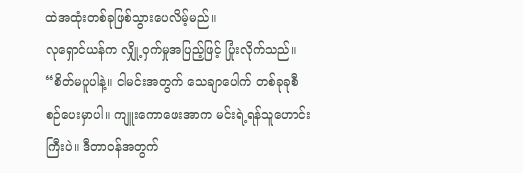ထဲအထုံးတစ်ခုဖြစ်သွားပေလိမ့်မည်။
လုရှောင်ယန်က လျှို့ဝှက်မှုအပြည့်ဖြင့် ပြုံးလိုက်သည်။
“စိတ်မပူပါနဲ့။ ငါမင်းအတွက် သေချာပေါက် တစ်ခုခုစီစဉ်ပေးမှာပါ။ ကျူးကောဖေးအာက မင်းရဲ့ရန်သူဟောင်းကြီးပဲ။ ဒီတာဝန်အတွက်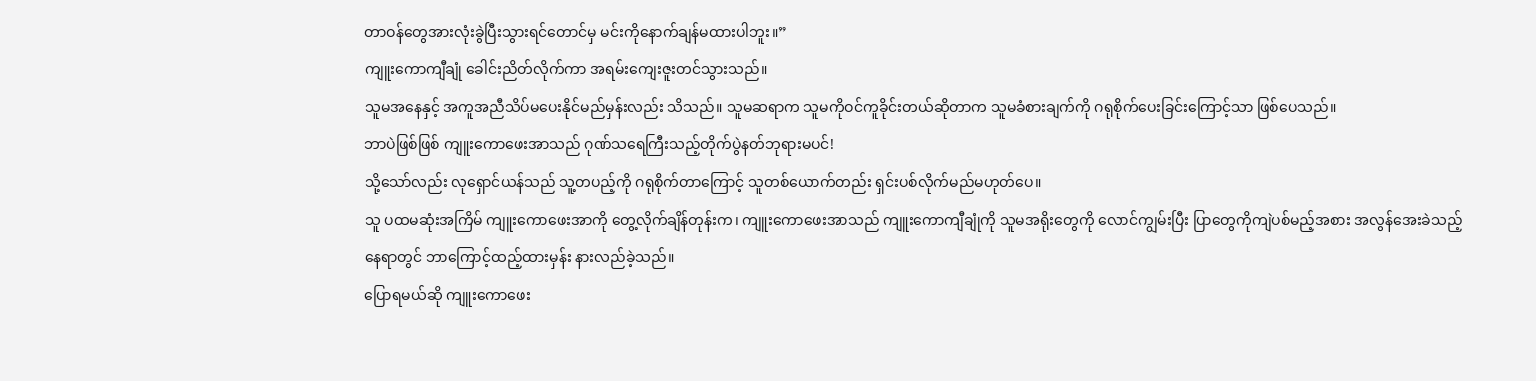တာဝန်တွေအားလုံးခွဲပြီးသွားရင်တောင်မှ မင်းကိုနောက်ချန်မထားပါဘူး။”
ကျူးကောကျီချုံ ခေါင်းညိတ်လိုက်ကာ အရမ်းကျေးဇူးတင်သွားသည်။
သူမအနေနှင့် အကူအညီသိပ်မပေးနိုင်မည်မှန်းလည်း သိသည်။ သူမဆရာက သူမကိုဝင်ကူခိုင်းတယ်ဆိုတာက သူမခံစားချက်ကို ဂရုစိုက်ပေးခြင်းကြောင့်သာ ဖြစ်ပေသည်။
ဘာပဲဖြစ်ဖြစ် ကျူးကောဖေးအာသည် ဂုဏ်သရေကြီးသည့်တိုက်ပွဲနတ်ဘုရားမပင်!
သို့သော်လည်း လုရှောင်ယန်သည် သူ့တပည့်ကို ဂရုစိုက်တာကြောင့် သူတစ်ယောက်တည်း ရှင်းပစ်လိုက်မည်မဟုတ်ပေ။
သူ ပထမဆုံးအကြိမ် ကျူးကောဖေးအာကို တွေ့လိုက်ချိန်တုန်းက၊ ကျူးကောဖေးအာသည် ကျူးကောကျီချုံကို သူမအရိုးတွေကို လောင်ကျွမ်းပြီး ပြာတွေကိုကျဲပစ်မည့်အစား အလွန်အေးခဲသည့်နေရာတွင် ဘာကြောင့်ထည့်ထားမှန်း နားလည်ခဲ့သည်။
ပြောရမယ်ဆို ကျူးကောဖေး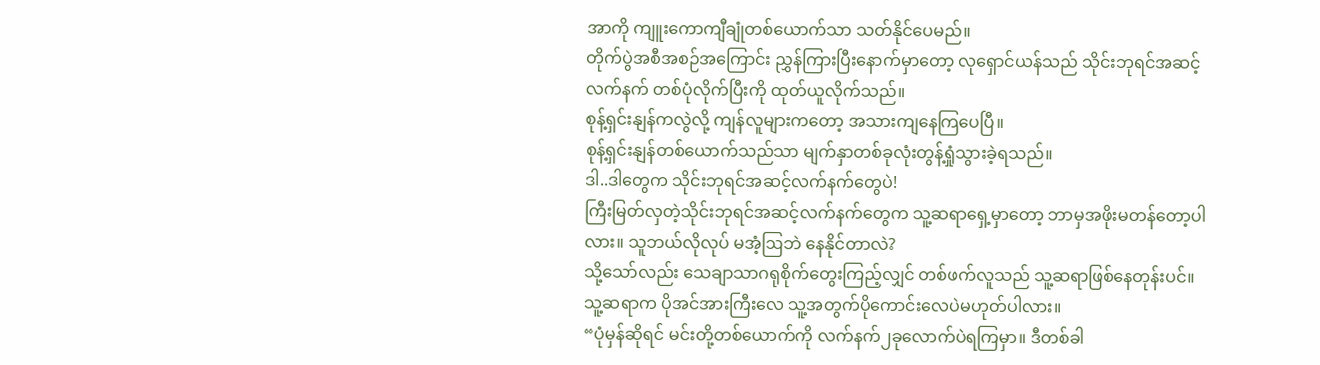အာကို ကျူးကောကျီချုံတစ်ယောက်သာ သတ်နိုင်ပေမည်။
တိုက်ပွဲအစီအစဉ်အကြောင်း ညွှန်ကြားပြီးနောက်မှာတော့ လုရှောင်ယန်သည် သိုင်းဘုရင်အဆင့်လက်နက် တစ်ပုံလိုက်ပြီးကို ထုတ်ယူလိုက်သည်။
စုန့်ရှင်းနျန်ကလွဲလို့ ကျန်လူများကတော့ အသားကျနေကြပေပြီ။
စုန့်ရှင်းနျန်တစ်ယောက်သည်သာ မျက်နှာတစ်ခုလုံးတွန့်ရှုံသွားခဲ့ရသည်။
ဒါ..ဒါတွေက သိုင်းဘုရင်အဆင့်လက်နက်တွေပဲ!
ကြီးမြတ်လှတဲ့သိုင်းဘုရင်အဆင့်လက်နက်တွေက သူ့ဆရာရှေ့မှာတော့ ဘာမှအဖိုးမတန်တော့ပါလား။ သူဘယ်လိုလုပ် မအံ့ဩဘဲ နေနိုင်တာလဲ?
သို့သော်လည်း သေချာသာဂရုစိုက်တွေးကြည့်လျှင် တစ်ဖက်လူသည် သူ့ဆရာဖြစ်နေတုန်းပင်။ သူ့ဆရာက ပိုအင်အားကြီးလေ သူ့အတွက်ပိုကောင်းလေပဲမဟုတ်ပါလား။
“ပုံမှန်ဆိုရင် မင်းတို့တစ်ယောက်ကို လက်နက်၂ခုလောက်ပဲရကြမှာ။ ဒီတစ်ခါ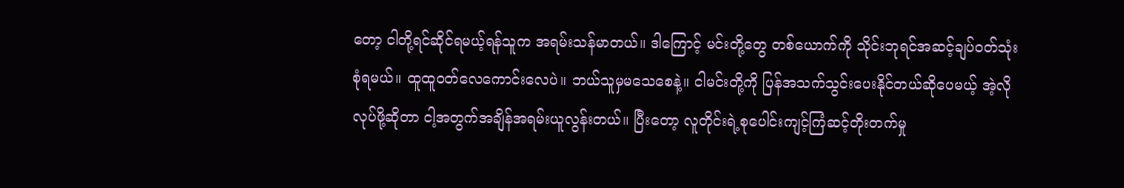တော့ ငါတို့ရင်ဆိုင်ရမယ့်ရန်သူက အရမ်းသန်မာတယ်။ ဒါကြောင့် မင်းတို့တွေ တစ်ယောက်ကို သိုင်းဘုရင်အဆင့်ချပ်ဝတ်သုံးစုံရမယ်။ ထူထူဝတ်လေကောင်းလေပဲ။ ဘယ်သူမှမသေစေနဲ့။ ငါမင်းတို့ကို ပြန်အသက်သွင်းပေးနိုင်တယ်ဆိုပေမယ့် အဲ့လိုလုပ်ဖို့ဆိုတာ ငါ့အတွက်အချိန်အရမ်းယူလွန်းတယ်။ ပြီးတော့ လူတိုင်းရဲ့စုပေါင်းကျင့်ကြံဆင့်တိုးတက်မှု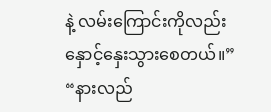နဲ့ လမ်းကြောင်းကိုလည်း နှောင့်နှေးသွားစေတယ်။”
“နားလည်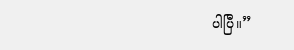ပါပြီ။”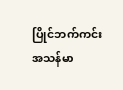ပြိုင်ဘက်ကင်းအသန်မာ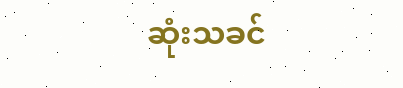ဆုံးသခင်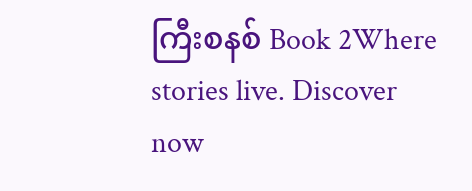ကြီးစနစ် Book 2Where stories live. Discover now